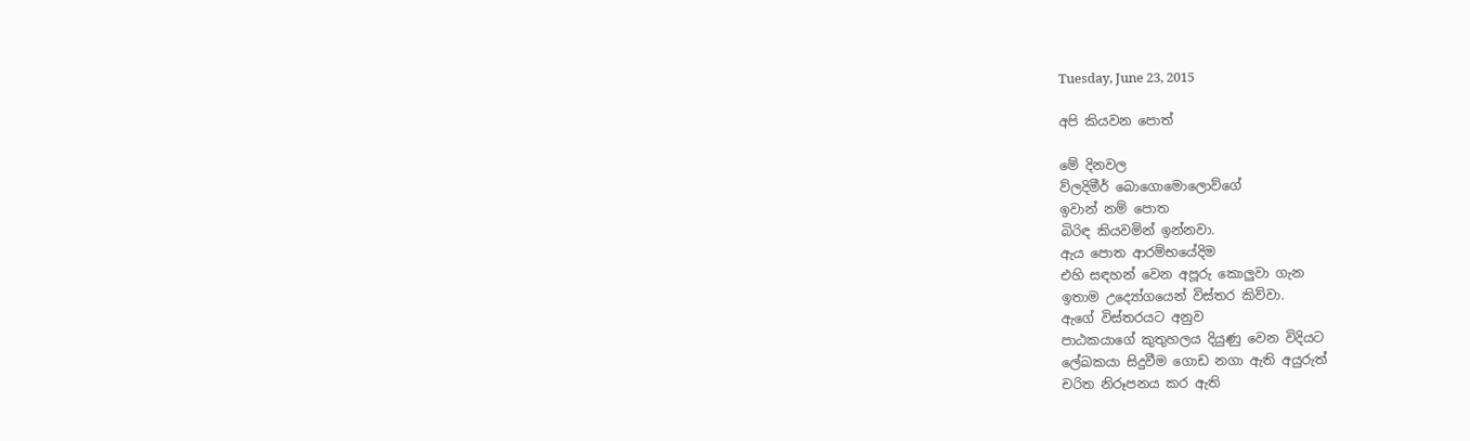Tuesday, June 23, 2015

අපි කියවන පොත්

මේ දිනවල
ව්ලදිමීර් බොගොමොලොව්ගේ
ඉවාන් නම් පොත
බිරිඳ කියවමින් ඉන්නවා.
ඇය පොත ආරම්භයේදිම
එහි සඳහන් වෙන අපූරු කොලුවා ගැන
ඉතාම උද්‍යෝගයෙන් විස්තර කිව්වා.
ඇගේ විස්තරයට අනුව
පාඨකයාගේ කුතුහලය දියුණු වෙන විදියට
ලේඛකයා සිදුවීම ගොඩ නගා ඇති අයුරුත්
චරිත නිරූපනය කර ඇති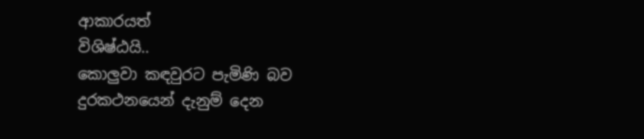ආකාරයත්
විශිෂ්ඨයි..
කොලුවා කඳවුරට පැමිණි බව
දුරකථනයෙන් දැනුම් දෙන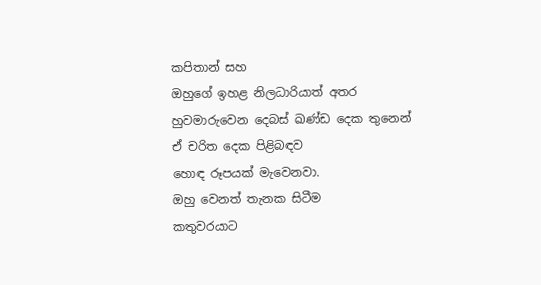කපිතාන් සහ
ඔහුගේ ඉහළ නිලධාරියාත් අතර
හුවමාරුවෙන දෙබස් ඛණ්ඩ දෙක තුනෙන්
ඒ චරිත දෙක පිළිබඳව
හොඳ රූපයක් මැවෙනවා.
ඔහු වෙනත් තැනක සිටීම
කතුවරයාට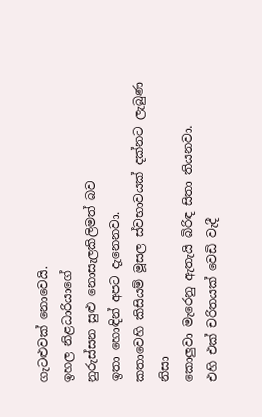ගැටළුවක් නොවෙයි.
ඉහල නිළධාරියාගේ
නුරුස්සන සුළු නොසැලකිලිමත් බව
ඉතා හොඳින් අපට දැනෙනවා.
කතාවෙහි කිසියම් මූසල ස්වභාවයක් දක්නට ලැබුණ නිසා
කොලුවා මැරෙනු ඇතැයි බිරිඳ සිතා තියනවා.
එහි එක් චරිතයක් වෙඩි වැදී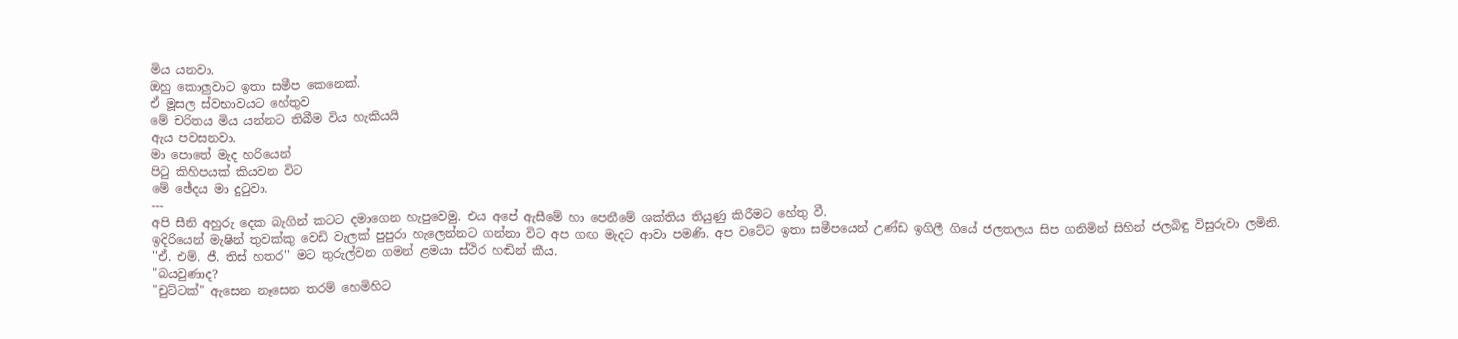මිය යනවා.
ඔහු කොලුවාට ඉතා සමීප කෙනෙක්.
ඒ මූසල ස්වභාවයට හේතුව
මේ චරිතය මිය යන්නට තිබීම විය හැකියයි
ඇය පවසනවා.
මා පොතේ මැද හරියෙන්
පිටු කිහිපයක් කියවන විට
මේ ඡේදය මා දුටුවා.
---
අපි සීනි අහුරු දෙක බැගින් කටට දමාගෙන හැපුවෙමු. එය අපේ ඇසීමේ හා පෙනීමේ ශක්තිය තියුණු කිරීමට හේතු වී.
ඉදිරියෙන් මැෂින් තුවක්කු වෙඩි වැලක් පුපුරා හැලෙන්නට ගන්නා විට අප ගඟ මැදට ආවා පමණි. අප වටේට ඉතා සමීපයෙන් උණ්ඩ ඉගිලී ගියේ ජලතලය සිප ගනිමින් සිහින් ජලබිඳු විසුරුවා ලමිනි.
''ඒ. එම්. ජී. තිස් හතර'' මට තුරුල්වන ගමන් ළමයා ස්ථිර හඬින් කීය.
"බයවුණාද?
"චුට්ටක්" ඇසෙන නෑසෙන තරම් හෙමිහිට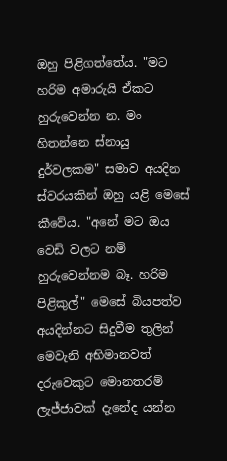ඔහු පිළිගත්තේය. "මට හරිම අමාරුයි ඒකට හුරුවෙන්න න. මං හිතන්නෙ ස්නායු දුර්වලකම" සමාව අයදින ස්වරයකින් ඔහු යළි මෙසේ කීවේය. "අනේ මට ඔය වෙඩි වලට නම් හුරුවෙන්නම බෑ. හරිම පිළිකුල්" මෙසේ බියපත්ව අයදින්නට සිදුවීම තුලින් මෙවැනි අභිමානවත් දරුවෙකුට මොනතරම් ලැජ්ජාවක් දැනේද යන්න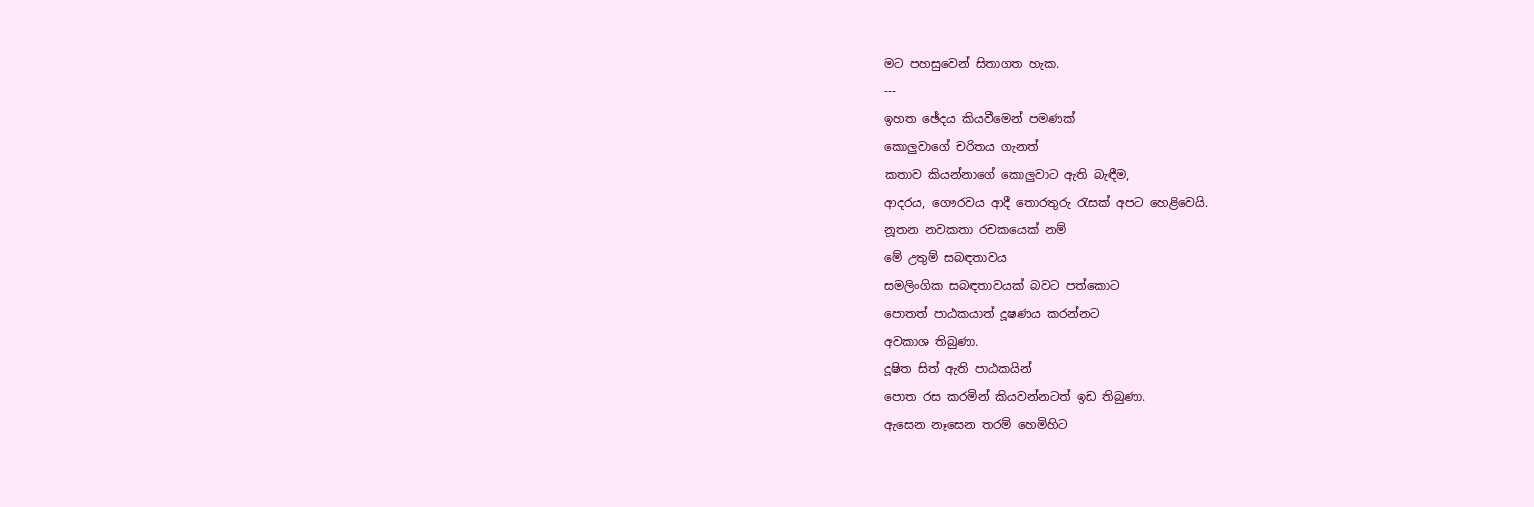මට පහසුවෙන් සිතාගත හැක.
---
ඉහත ඡේදය කියවීමෙන් පමණක්
කොලුවාගේ චරිතය ගැනත්
කතාව කියන්නාගේ කොලුවාට ඇති බැඳීම,
ආදරය, ගෞරවය ආදී තොරතුරු රැසක් අපට හෙළිවෙයි.
නූතන නවකතා රචකයෙක් නම්
මේ උතුම් සබඳතාවය
සමලිංගික සබඳතාවයක් බවට පත්කොට
පොතත් පාඨකයාත් දූෂණය කරන්නට
අවකාශ තිබුණා.
දූෂිත සිත් ඇති පාඨකයින්
පොත රස කරමින් කියවන්නටත් ඉඩ තිබුණා.
ඇසෙන නෑසෙන තරම් හෙමිහිට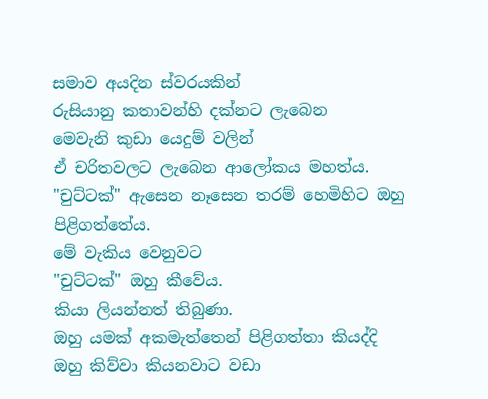සමාව අයදින ස්වරයකින්
රුසියානු කතාවන්හි දක්නට ලැබෙන
මෙවැනි කුඩා යෙදුම් වලින්
ඒ චරිතවලට ලැබෙන ආලෝකය මහත්ය.
"චුට්ටක්" ඇසෙන නෑසෙන තරම් හෙමිහිට ඔහු පිළිගත්තේය.
මේ වැකිය වෙනුවට
"චුට්ටක්" ඔහු කීවේය.
කියා ලියන්නත් තිබුණා.
ඔහු යමක් අකමැත්තෙන් පිළිගත්තා කියද්දි
ඔහු කිව්වා කියනවාට වඩා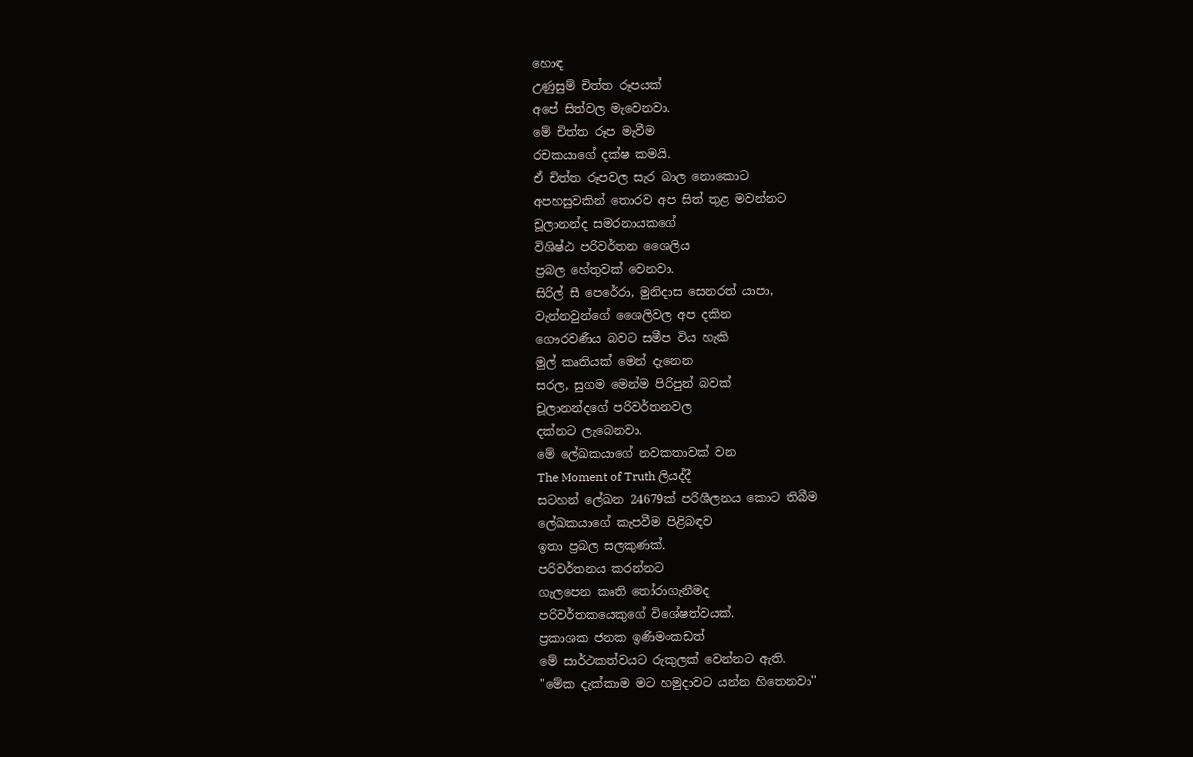හොඳ
උණුසුම් චිත්ත රූපයක්
අපේ සිත්වල මැවෙනවා.
මේ චිත්ත රූප මැවීම
රචකයාගේ දක්ෂ කමයි.
ඒ චිත්ත රූපවල සැර බාල නොකොට
අපහසුවකින් තොරව අප සිත් තුළ මවන්නට
චූලානන්ද සමරනායකගේ
විශිෂ්ඨ පරිවර්තන ශෛලිය
ප්‍රබල හේතුවක් වෙනවා.
සිරිල් සී පෙරේරා, මුනිදාස සෙනරත් යාපා,
වැන්නවුන්ගේ ශෛලිවල අප දකින
ගෞරවණීය බවට සමීප විය හැකි
මුල් කෘතියක් මෙන් දැනෙන
සරල, සුගම මෙන්ම පිරිපුන් බවක්
චූලානන්දගේ පරිවර්තනවල
දක්නට ලැබෙනවා.
මේ ලේඛකයාගේ නවකතාවක් වන
The Moment of Truth ලියද්දී
සටහන් ලේඛන 24679ක් පරිශීලනය කොට තිබීම
ලේඛකයාගේ කැපවීම පිළිබඳව
ඉතා ප්‍රබල සලකුණක්.
පරිවර්තනය කරන්නට
ගැලපෙන කෘති තෝරාගැනීමද
පරිවර්තකයෙකුගේ විශේෂත්වයක්.
ප්‍රකාශක ජනක ඉණිමංකඩත්
මේ සාර්ථකත්වයට රුකුලක් වෙන්නට ඇති.
"මේක දැක්කාම මට හමුදාවට යන්න හිතෙනවා''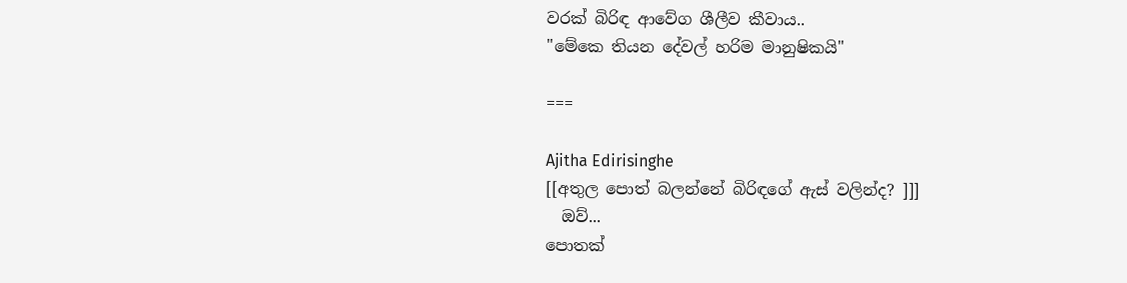වරක් බිරිඳ ආවේග ශීලීව කීවාය..
"මේකෙ තියන දේවල් හරිම මානුෂිකයි"

===

Ajitha Edirisinghe
[[අතුල පොත් බලන්නේ බිරිඳගේ ඇස් වලින්ද? ]]]
  ඔව්...
පොතක්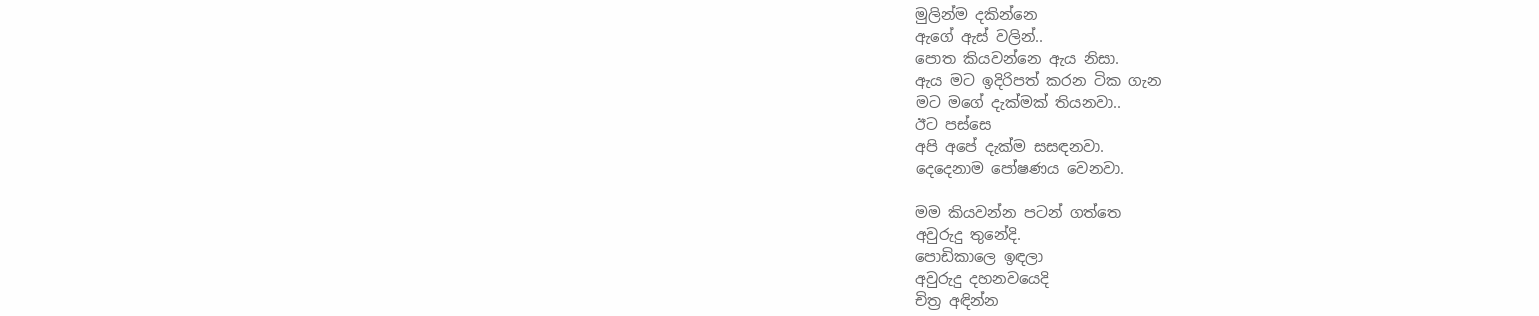මුලින්ම දකින්නෙ
ඇගේ ඇස් වලින්..
පොත කියවන්නෙ ඇය නිසා.
ඇය මට ඉදිරිපත් කරන ටික ගැන
මට මගේ දැක්මක් තියනවා..
ඊට පස්සෙ
අපි අපේ දැක්ම සසඳනවා.
දෙදෙනාම පෝෂණය වෙනවා.

මම කියවන්න පටන් ගත්තෙ
අවුරුදු තුනේදි.
පොඩිකාලෙ ඉඳලා
අවුරුදු දහනවයෙදි
චිත්‍ර අඳින්න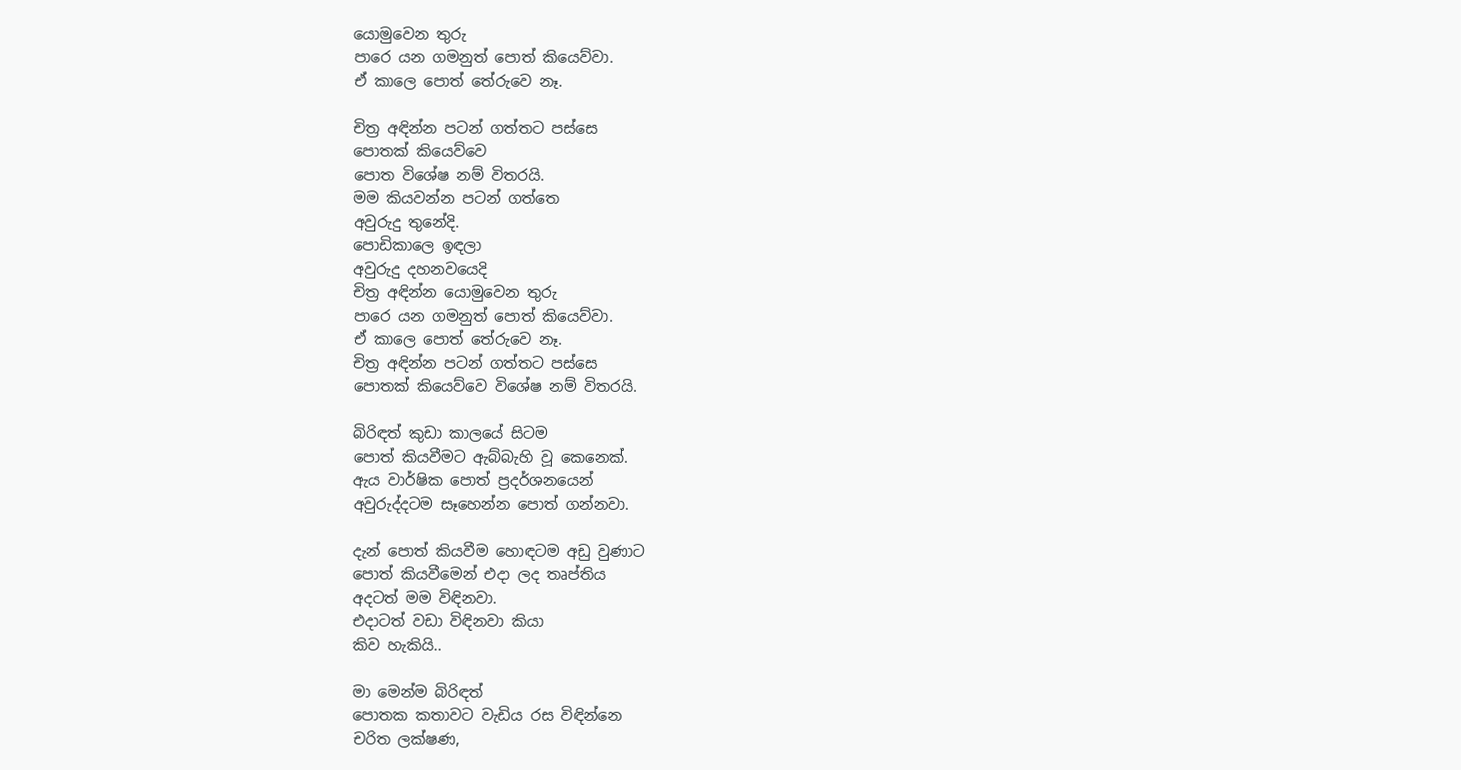යොමුවෙන තුරු
පාරෙ යන ගමනුත් පොත් කියෙව්වා.
ඒ කාලෙ පොත් තේරුවෙ නෑ.

චිත්‍ර අඳින්න පටන් ගත්තට පස්සෙ
පොතක් කියෙව්වෙ
පොත විශේෂ නම් විතරයි.
මම කියවන්න පටන් ගත්තෙ
අවුරුදු තුනේදි.
පොඩිකාලෙ ඉඳලා
අවුරුදු දහනවයෙදි
චිත්‍ර අඳින්න යොමුවෙන තුරු
පාරෙ යන ගමනුත් පොත් කියෙව්වා.
ඒ කාලෙ පොත් තේරුවෙ නෑ.
චිත්‍ර අඳින්න පටන් ගත්තට පස්සෙ
පොතක් කියෙව්වෙ විශේෂ නම් විතරයි.

බිරිඳත් කුඩා කාලයේ සිටම
පොත් කියවීමට ඇබ්බැහි වූ කෙනෙක්.
ඇය වාර්ෂික පොත් ප්‍රදර්ශනයෙන්
අවුරුද්දටම සෑහෙන්න පොත් ගන්නවා.

දැන් පොත් කියවීම හොඳටම අඩු වුණාට
පොත් කියවීමෙන් එදා ලද තෘප්තිය
අදටත් මම විඳිනවා.
එදාටත් වඩා විඳිනවා කියා
කිව හැකියි..

මා මෙන්ම බිරිඳත්
පොතක කතාවට වැඩිය රස විඳින්නෙ
චරිත ලක්ෂණ,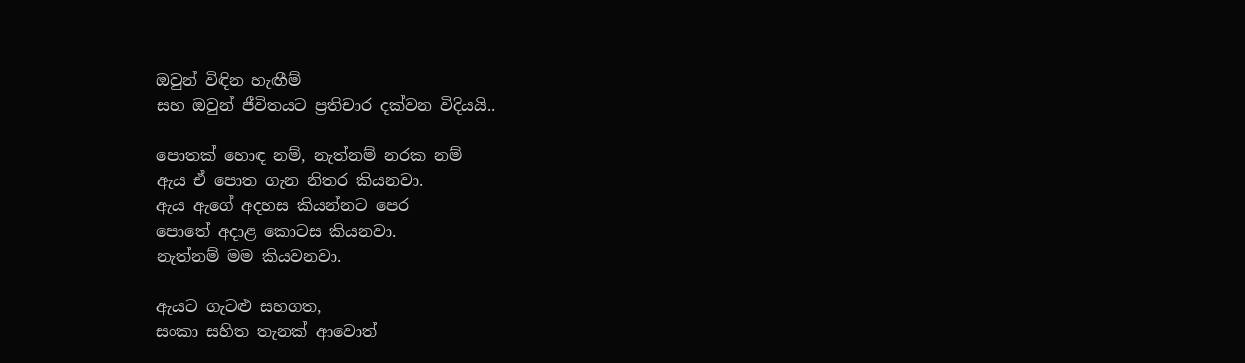ඔවුන් විඳින හැඟීම්
සහ ඔවුන් ජීවිතයට ප්‍රතිචාර දක්වන විදියයි..

පොතක් හොඳ නම්, නැත්නම් නරක නම්
ඇය ඒ පොත ගැන නිතර කියනවා.
ඇය ඇගේ අදහස කියන්නට පෙර
පොතේ අදාළ කොටස කියනවා.
නැත්නම් මම කියවනවා.

ඇයට ගැටළු සහගත,
සංකා සහිත තැනක් ආවොත්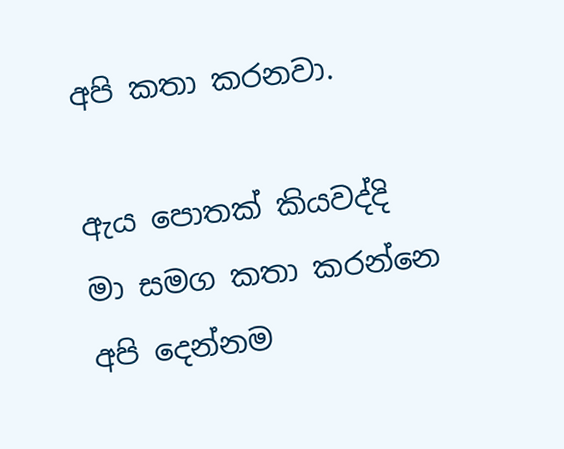අපි කතා කරනවා.

ඇය පොතක් කියවද්දි
මා සමග කතා කරන්නෙ
අපි දෙන්නම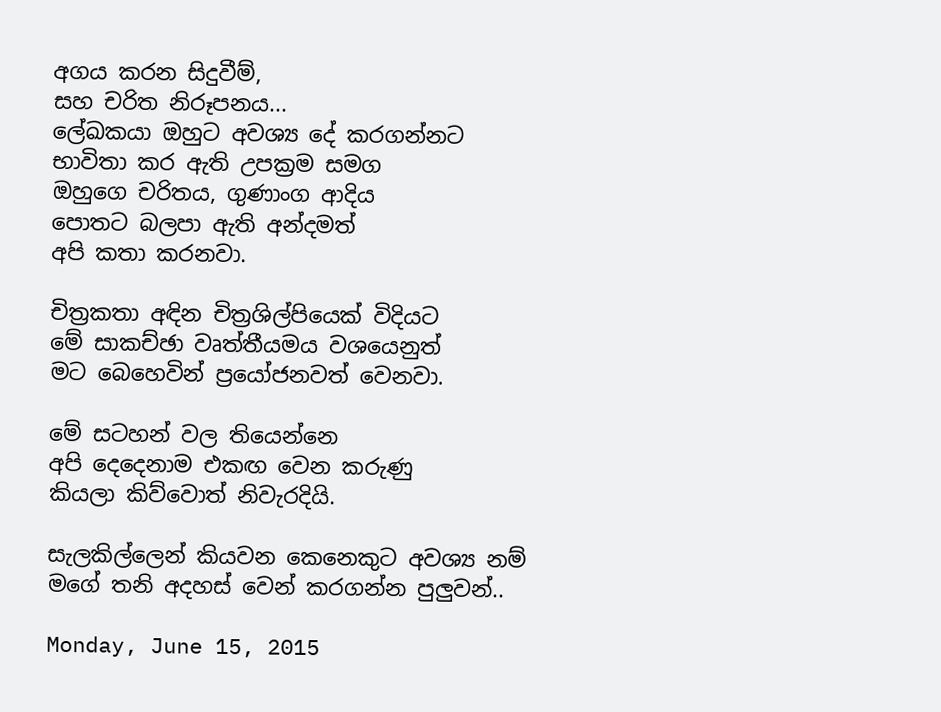අගය කරන සිදුවීම්,
සහ චරිත නිරූපනය...
ලේඛකයා ඔහුට අවශ්‍ය දේ කරගන්නට
භාවිතා කර ඇති උපක්‍රම සමග
ඔහුගෙ චරිතය, ගුණාංග ආදිය
පොතට බලපා ඇති අන්දමත්
අපි කතා කරනවා.

චිත්‍රකතා අඳින චිත්‍රශිල්පියෙක් විදියට
මේ සාකච්ඡා වෘත්තීයමය වශයෙනුත්
මට බෙහෙවින් ප්‍රයෝජනවත් වෙනවා.

මේ සටහන් වල තියෙන්නෙ
අපි දෙදෙනාම එකඟ වෙන කරුණු
කියලා කිව්වොත් නිවැරදියි.

සැලකිල්ලෙන් කියවන කෙනෙකුට අවශ්‍ය නම්
මගේ තනි අදහස් වෙන් කරගන්න පුලුවන්..

Monday, June 15, 2015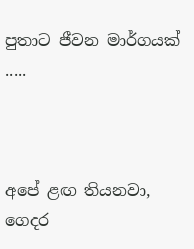පුතාට ජීවන මාර්ගයක් .....



අපේ ළඟ තියනවා,
ගෙදර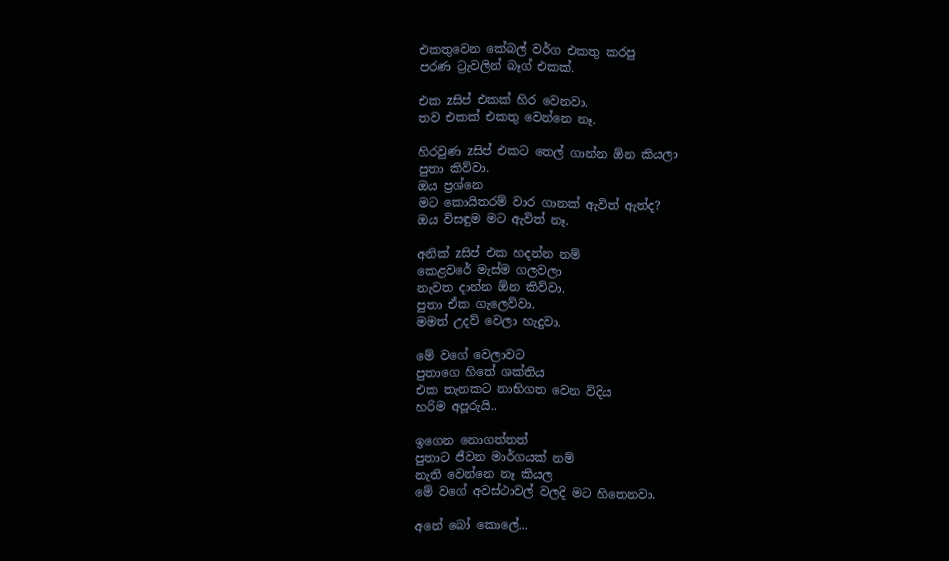එකතුවෙන කේබල් වර්ග එකතු කරපු
පරණ ට්‍රැවලින් බෑග් එකක්.

එක zසිප් එකක් හිර වෙනවා.
තව එකක් එකතු වෙන්නෙ නෑ.

හිරවුණ zසිප් එකට තෙල් ගාන්න ඕන කියලා
පුතා කිව්වා.
ඔය ප්‍රශ්නෙ
මට කොයිතරම් වාර ගානක් ඇවිත් ඇත්ද?
ඔය විසඳුම මට ඇවිත් නෑ.

අනික් zසිප් එක හදන්න නම්
කෙළවරේ මැස්ම ගලවලා
නැවත දාන්න ඕන කිව්වා.
පුතා ඒක ගැලෙව්වා.
මමත් උදව් වෙලා හැදුවා.

මේ වගේ වෙලාවට
පුතාගෙ හිතේ ශක්තිය
එක තැනකට නාභිගත වෙන විදිය
හරිම අපූරුයි..

ඉගෙන නොගත්තත්
පුතාට ජීවන මාර්ගයක් නම්
නැති වෙන්නෙ නෑ කියල
මේ වගේ අවස්ථාවල් වලදි මට හිතෙනවා.

අනේ බෝ කොලේ...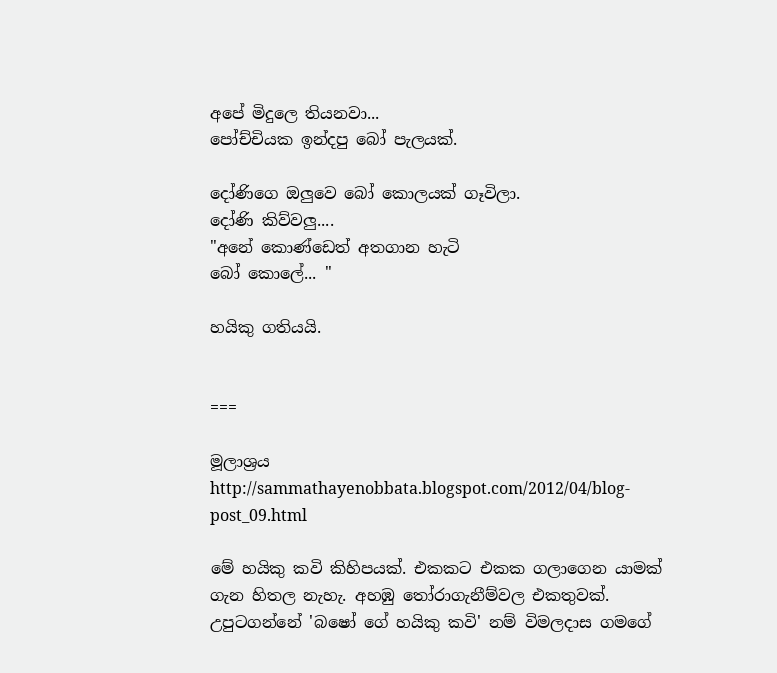අපේ මිදුලෙ තියනවා...
පෝච්චියක ඉන්දපු බෝ පැලයක්.

දෝණිගෙ ඔලුවෙ බෝ කොලයක් ගෑවිලා.
දෝණි කිව්වලු....
"අනේ කොණ්ඩෙත් අතගාන හැටි
බෝ කොලේ... "

හයිකු ගතියයි.


===

මූලාශ්‍රය http://sammathayenobbata.blogspot.com/2012/04/blog-post_09.html

මේ හයිකු කවි කිහිපයක්. එකකට එකක ගලාගෙන යාමක් ගැන හිතල නැහැ. අහඹු තෝරාගැනීම්වල එකතුවක්. උපුටගන්නේ 'බෂෝ ගේ හයිකු කවි' නම් විමලදාස ගමගේ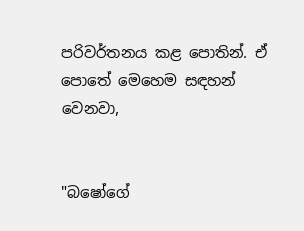පරිවර්තනය කළ පොතින්. ඒ පොතේ මෙහෙම සඳහන් වෙනවා,


"බෂෝගේ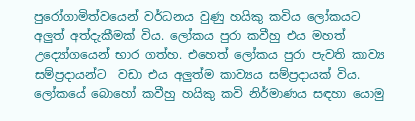පුරෝගාමිත්වයෙන් වර්ධනය වුණු හයිකු කවිය ලෝකයට අලුත් අත්දැකීමක් විය. ලෝකය පුරා කවීහු එය මහත් උද්‍යෝගයෙන් භාර ගත්හ. එහෙත් ලෝකය පුරා පැවති කාව්‍ය සම්ප්‍රදායන්ට  වඩා එය අලුත්ම කාව්‍යය සම්ප්‍රදායක් විය. ලෝකයේ බොහෝ කවීහු හයිකු කවි නිර්මාණය සඳහා යොමු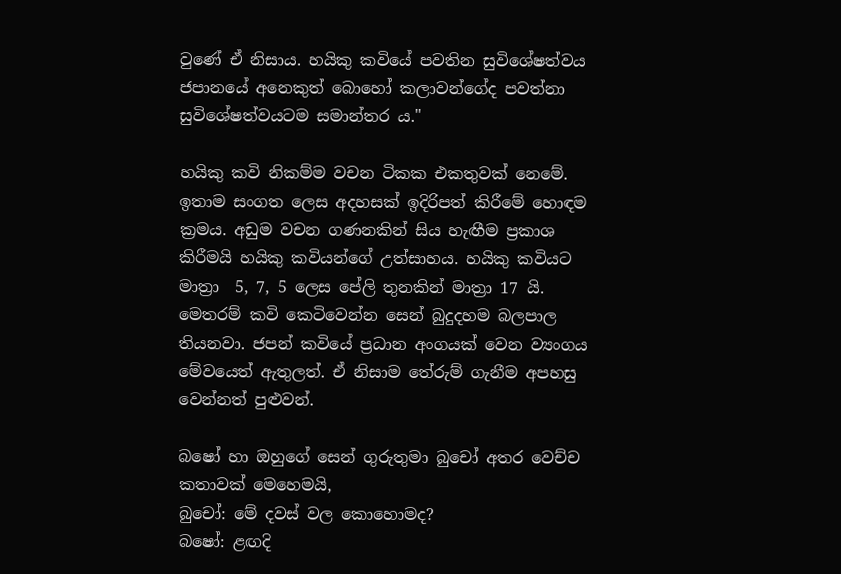වුණේ ඒ නිසාය. හයිකු කවියේ පවතින සුවිශේෂත්වය ජපානයේ අනෙකුත් බොහෝ කලාවන්ගේද පවත්නා සුවිශේෂත්වයටම සමාන්තර ය."

හයිකු කවි නිකම්ම වචන ටිකක එකතුවක් නෙමේ. ඉතාම සංගත ලෙස අදහසක් ඉදිරිපත් කිරීමේ හොඳම ක්‍රමය. අඩුම වචන ගණනකින් සිය හැඟීම ප්‍රකාශ කිරීමයි හයිකු කවියන්ගේ උත්සාහය. හයිකු කවියට මාත්‍රා  5, 7, 5 ලෙස පේලි තුනකින් මාත්‍රා 17 යි. මෙතරම් කවි කෙටිවෙන්න සෙන් බුදුදහම බලපාල තියනවා. ජපන් කවියේ ප්‍රධාන අංගයක් වෙන ව්‍යංගය මේවයෙත් ඇතුලත්. ඒ නිසාම තේරුම් ගැනීම අපහසු වෙන්නත් පුළුවන්.

බෂෝ හා ඔහුගේ සෙන් ගුරුතුමා බුචෝ අතර වෙච්ච කතාවක් මෙහෙමයි,
බුචෝ: මේ දවස් වල කොහොමද?
බෂෝ: ළඟදි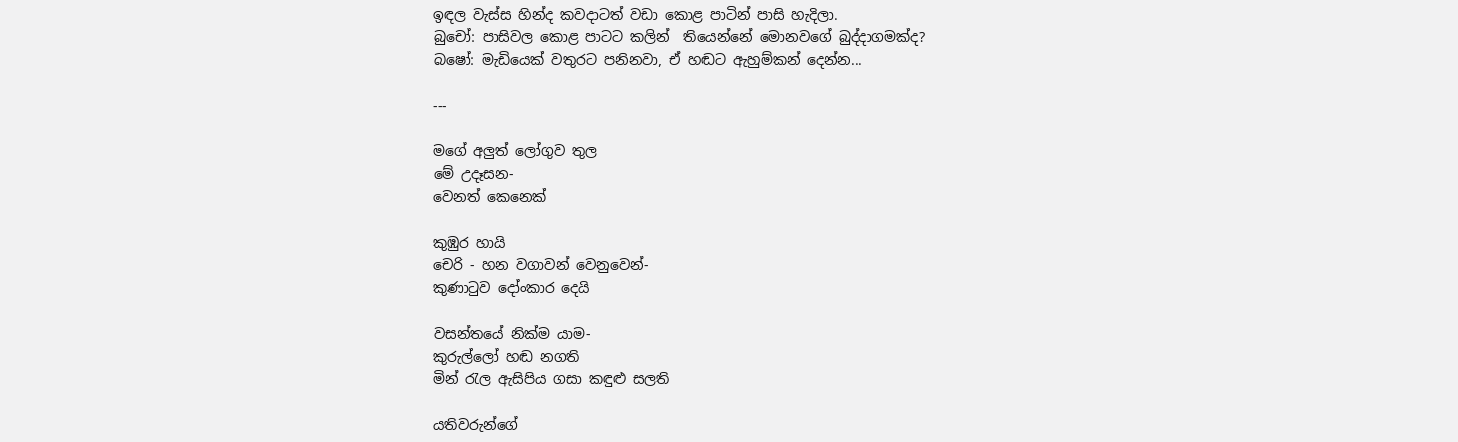ඉඳල වැස්ස හින්ද කවදාටත් වඩා කොළ පාටින් පාසි හැදිලා.
බුචෝ: පාසිවල කොළ පාටට කලින්  තියෙන්නේ මොනවගේ බුද්දාගමක්ද?
බෂෝ: මැඩියෙක් වතුරට පනිනවා, ඒ හඬට ඇහුම්කන් දෙන්න...

---

මගේ අලුත් ලෝගුව තුල
මේ උදෑසන-
වෙනත් කෙනෙක්

කුඹුර හායි
චෙරි - හන වගාවන් වෙනුවෙන්-
කුණාටුව දෝංකාර දෙයි

වසන්තයේ නික්ම යාම-
කුරුල්ලෝ හඬ නගති
මින් රැල ඇසිපිය ගසා කඳුළු සලති

යතිවරුන්ගේ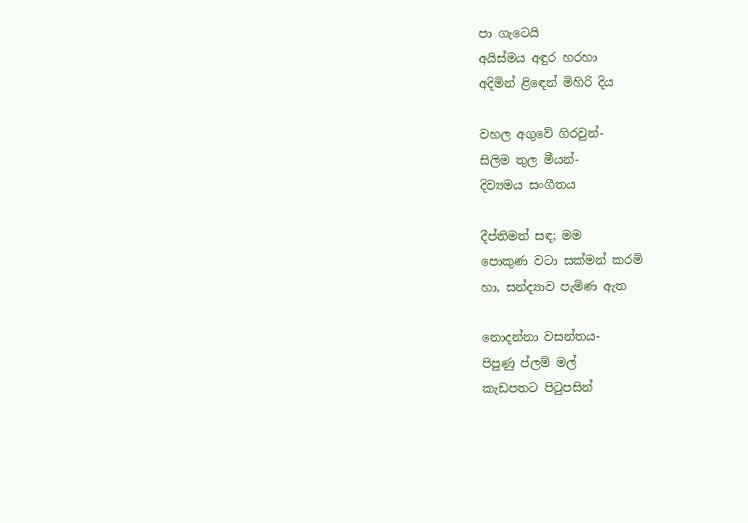පා ගැටෙයි
අයිස්මය අඳුර හරහා
අදිමින් ළිඳෙන් මිහිරි දිය

වහල අගුවේ ගිරවුන්-
සිලිම තුල මීයන්-
දිව්‍යමය සංගීතය

දීප්තිමත් සඳ; මම
පොකුණ වටා සක්මන් කරමි
හා, සන්ද්‍යාව පැමිණ ඇත

නොදන්නා වසන්තය-
පිපුණු ප්ලම් මල්
කැඩපතට පිටුපසින්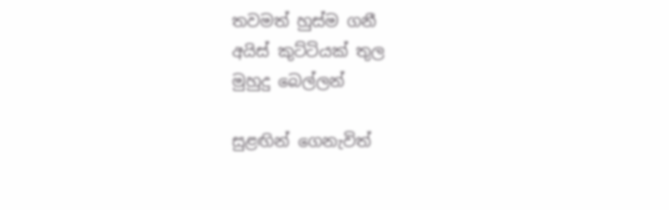තවමත් හුස්ම ගනී
අයිස් කුට්ටියක් තුල
මුහුදු බෙල්ලන්

සුළඟින් ගෙනැවිත්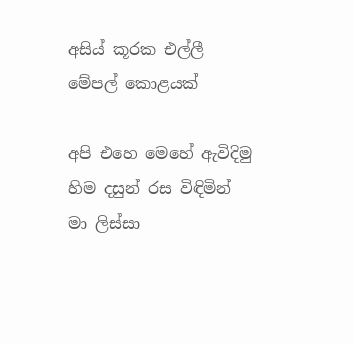අසිය් කූරක එල්ලී
මේපල් කොළයක්

අපි එහෙ මෙහේ ඇවිදිමු
හිම දසුන් රස විඳිමින්
මා ලිස්සා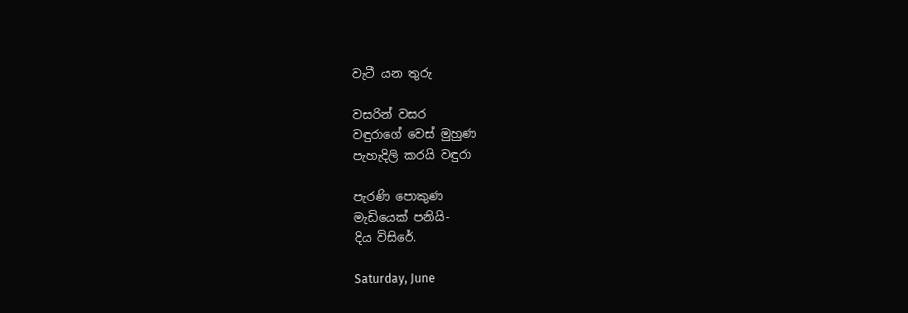වැටී යන තුරු

වසරින් වසර
වඳුරාගේ වෙස් මුහුණ
පැහැදිලි කරයි වඳුරා

පැරණි පොකුණ
මැඩියෙක් පනියි-
දිය විසිරේ.

Saturday, June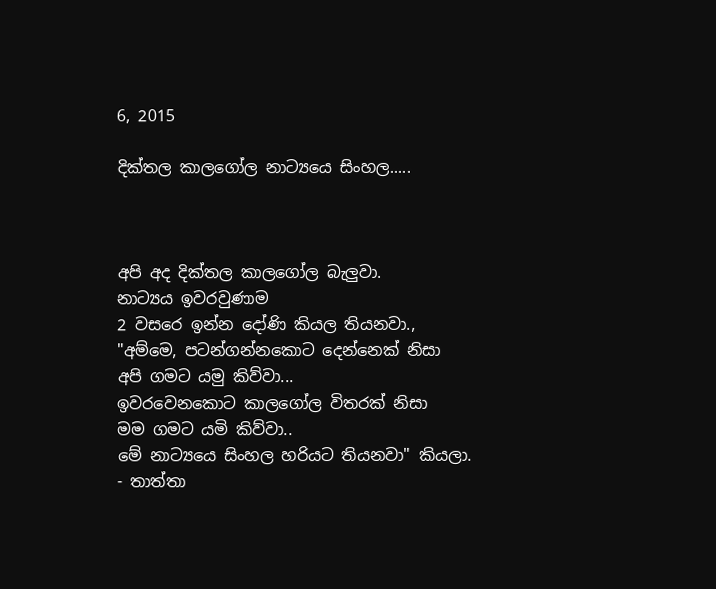6, 2015

දික්තල කාලගෝල නාට්‍යයෙ සිංහල.....



අපි අද දික්තල කාලගෝල බැලුවා.
නාට්‍යය ඉවරවුණාම
2 වසරෙ ඉන්න දෝණි කියල තියනවා.,
"අම්මෙ, පටන්ගන්නකොට දෙන්නෙක් නිසා
අපි ගමට යමු කිව්වා...
ඉවරවෙනකොට කාලගෝල විතරක් නිසා
මම ගමට යමි කිව්වා..
මේ නාට්‍යයෙ සිංහල හරියට තියනවා" කියලා.
- තාත්තා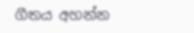ගීතය අහන්න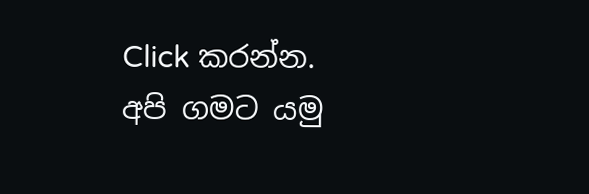Click කරන්න.
අපි ගමට යමු